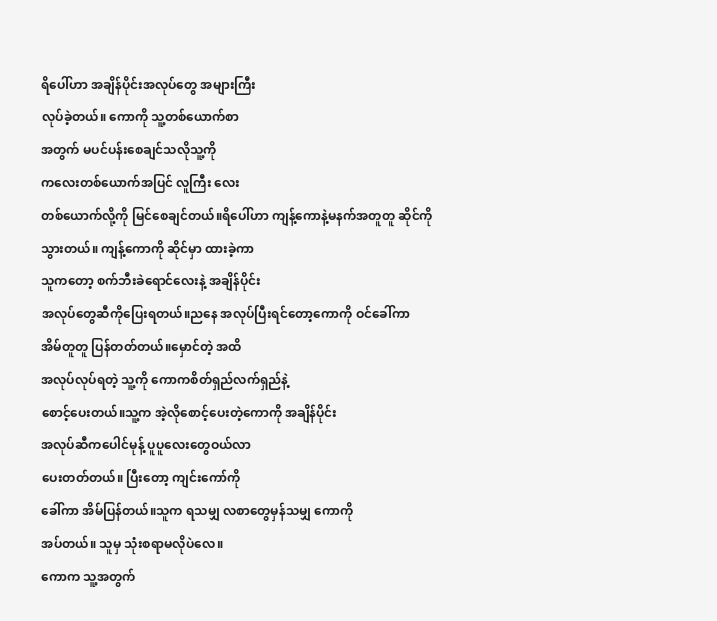ရိပေါ်ဟာ အချိန်ပိုင်းအလုပ်တွေ အများကြီး
လုပ်ခဲ့တယ်။ ကောကို သူ့တစ်ယောက်စာ
အတွက် မပင်ပန်းစေချင်သလိုသူ့ကို
ကလေးတစ်ယောက်အပြင် လူကြီး လေး
တစ်ယောက်လို့ကို မြင်စေချင်တယ်။ရိပေါ်ဟာ ကျန့်ကောနဲ့မနက်အတူတူ ဆိုင်ကို
သွားတယ်။ ကျန့်ကောကို ဆိုင်မှာ ထားခဲ့ကာ
သူကတော့ စက်ဘီးခဲရောင်လေးနဲ့ အချိန်ပိုင်း
အလုပ်တွေဆီကိုပြေးရတယ်။ညနေ အလုပ်ပြီးရင်တော့ကောကို ဝင်ခေါ်ကာ
အိမ်တူတူ ပြန်တတ်တယ်။မှောင်တဲ့ အထိ
အလုပ်လုပ်ရတဲ့ သူ့ကို ကောကစိတ်ရှည်လက်ရှည်နဲ့
စောင့်ပေးတယ်။သူ့က အဲ့လိုစောင့်ပေးတဲ့ကောကို အချိန်ပိုင်း
အလုပ်ဆီကပေါင်မုန့် ပူပူလေးတွေဝယ်လာ
ပေးတတ်တယ်။ ပြီးတော့ ကျင်းကော်ကို
ခေါ်ကာ အိမ်ပြန်တယ်။သူက ရသမျှ လစာတွေမှန်သမျှ ကောကို
အပ်တယ်။ သူမှ သုံးစရာမလိုပဲလေ။
ကောက သူ့အတွက်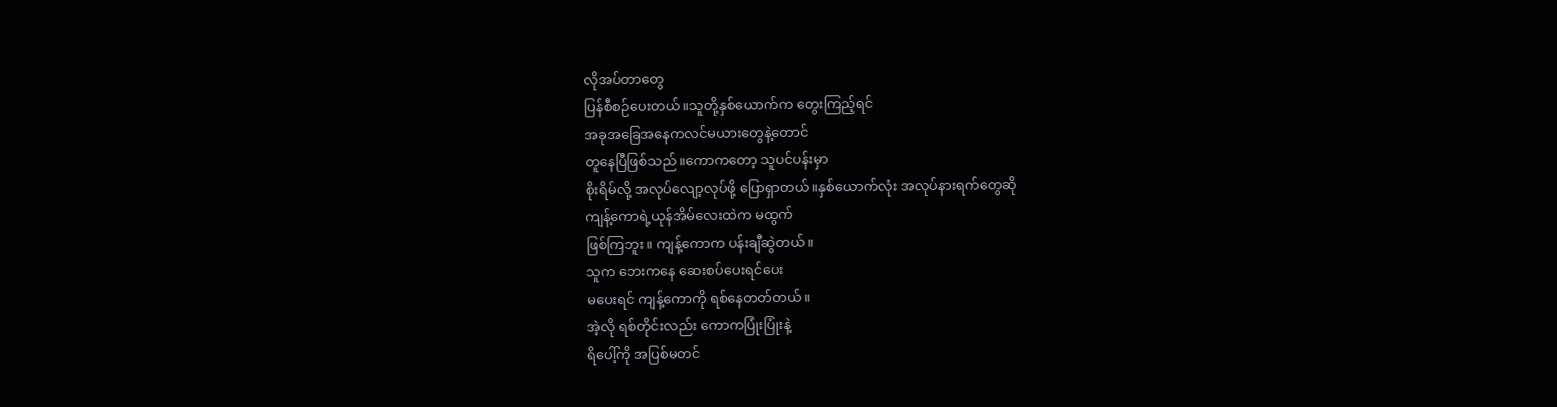လိုအပ်တာတွေ
ပြန်စီစဉ်ပေးတယ်။သူတို့နှစ်ယောက်က တွေးကြည့်ရင်
အခုအခြေအနေကလင်မယားတွေနဲ့တောင်
တူနေပြီဖြစ်သည်။ကောကတော့ သူပင်ပန်းမှာ
စိုးရိမ်လို့ အလုပ်လျော့လုပ်ဖို့ ပြောရှာတယ်။နှစ်ယောက်လုံး အလုပ်နားရက်တွေဆို
ကျန့်ကောရဲ့ယုန်အိမ်လေးထဲက မထွက်
ဖြစ်ကြဘူး။ ကျန့်ကောက ပန်းချီဆွဲတယ်။
သူက ဘေးကနေ ဆေးစပ်ပေးရင်ပေး
မပေးရင် ကျန့်ကောကို ရစ်နေတတ်တယ်။
အဲ့လို ရစ်တိုင်းလည်း ကောကပြုံးပြုံးနဲ့
ရိပေါ့်ကို အပြစ်မတင်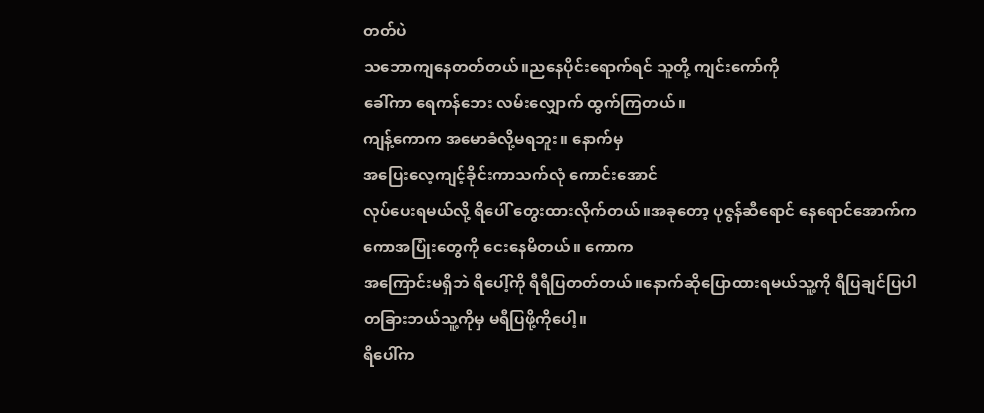တတ်ပဲ
သဘောကျနေတတ်တယ်။ညနေပိုင်းရောက်ရင် သူတို့ ကျင်းကော်ကို
ခေါ်ကာ ရေကန်ဘေး လမ်းလျှောက် ထွက်ကြတယ်။
ကျန့်ကောက အမောခံလို့မရဘူး။ နောက်မှ
အပြေးလေ့ကျင့်ခိုင်းကာသက်လုံ ကောင်းအောင်
လုပ်ပေးရမယ်လို့ ရိပေါ် တွေးထားလိုက်တယ်။အခုတော့ ပုဇွန်ဆီရောင် နေရောင်အောက်က
ကောအပြုံးတွေကို ငေးနေမိတယ်။ ကောက
အကြောင်းမရှိဘဲ ရိပေါ့်ကို ရီရီပြတတ်တယ်။နောက်ဆိုပြောထားရမယ်သူ့ကို ရီပြချင်ပြပါ
တခြားဘယ်သူ့ကိုမှ မရီပြဖို့ကိုပေါ့။
ရိပေါ်က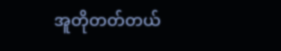အူတိုတတ်တယ်